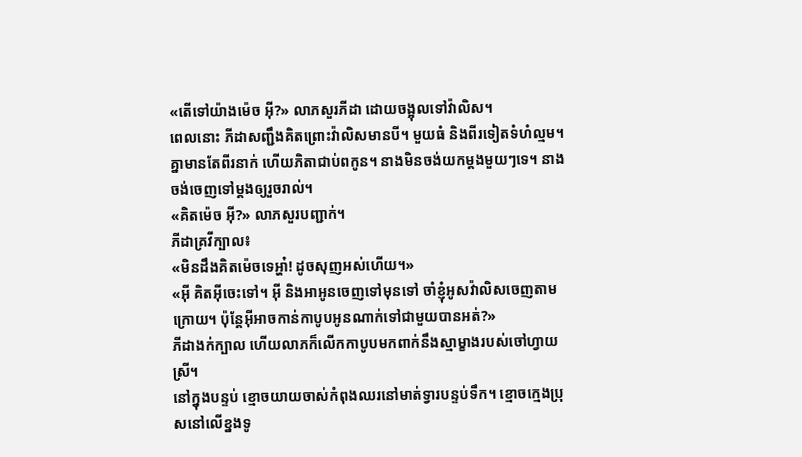«តើទៅយ៉ាងម៉េច អ៊ី?» លាភសួរភីដា ដោយចង្អុលទៅវ៉ាលិស។
ពេលនោះ ភីដាសញ្ជឹងគិតព្រោះវ៉ាលិសមានបី។ មួយធំ និងពីរទៀតទំហំល្មម។ គ្នាមានតែពីរនាក់ ហើយភិតាជាប់ពកូន។ នាងមិនចង់យកម្តងមួយៗទេ។ នាងចង់ចេញទៅម្តងឲ្យរួចរាល់។
«គិតម៉េច អ៊ី?» លាភសួរបញ្ជាក់។
ភីដាគ្រវីក្បាល៖
«មិនដឹងគិតម៉េចទេអ្ហា៎! ដូចសុញអស់ហើយ។»
«អ៊ី គិតអ៊ីចេះទៅ។ អ៊ី និងអាអូនចេញទៅមុនទៅ ចាំខ្ញុំអូសវ៉ាលិសចេញតាមក្រោយ។ ប៉ុន្តែអ៊ីអាចកាន់កាបូបអូនណាក់ទៅជាមួយបានអត់?»
ភីដាងក់ក្បាល ហើយលាភក៏លើកកាបូបមកពាក់នឹងស្មាម្ខាងរបស់ចៅហ្វាយស្រី។
នៅក្នុងបន្ទប់ ខ្មោចយាយចាស់កំពុងឈរនៅមាត់ទ្វារបន្ទប់ទឹក។ ខ្មោចក្មេងប្រុសនៅលើខ្នងទូ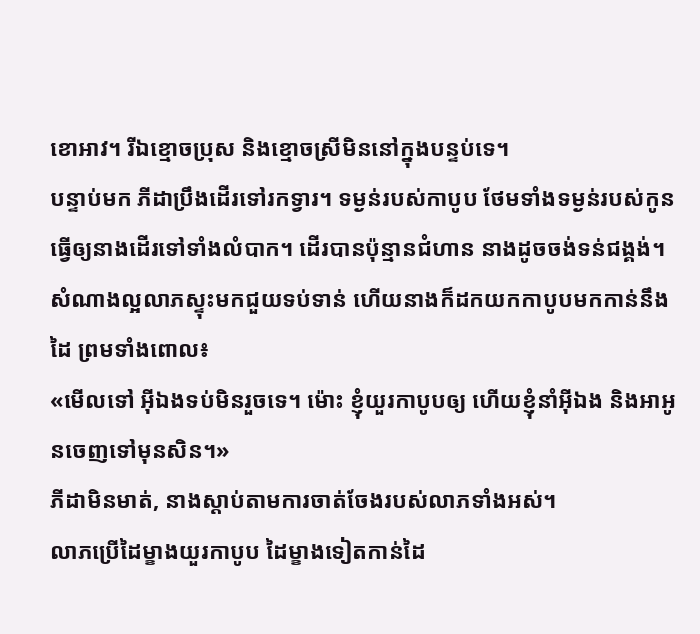ខោអាវ។ រីឯខ្មោចប្រុស និងខ្មោចស្រីមិននៅក្នុងបន្ទប់ទេ។
បន្ទាប់មក ភីដាប្រឹងដើរទៅរកទ្វារ។ ទម្ងន់របស់កាបូប ថែមទាំងទម្ងន់របស់កូនធ្វើឲ្យនាងដើរទៅទាំងលំបាក។ ដើរបានប៉ុន្មានជំហាន នាងដូចចង់ទន់ជង្គង់។ សំណាងល្អលាភស្ទុះមកជួយទប់ទាន់ ហើយនាងក៏ដកយកកាបូបមកកាន់នឹងដៃ ព្រមទាំងពោល៖
«មើលទៅ អ៊ីឯងទប់មិនរួចទេ។ ម៉ោះ ខ្ញុំយួរកាបូបឲ្យ ហើយខ្ញុំនាំអ៊ីឯង និងអាអូនចេញទៅមុនសិន។»
ភីដាមិនមាត់, នាងស្តាប់តាមការចាត់ចែងរបស់លាភទាំងអស់។
លាភប្រើដៃម្ខាងយួរកាបូប ដៃម្ខាងទៀតកាន់ដៃ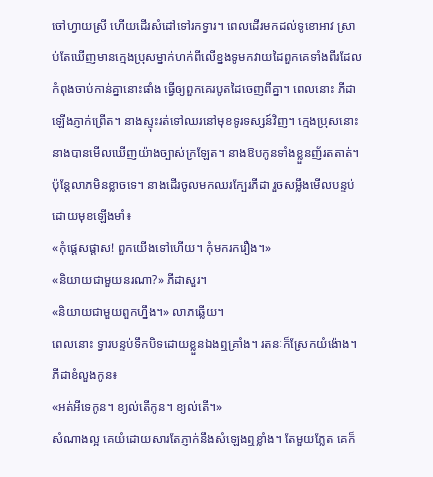ចៅហ្វាយស្រី ហើយដើរសំដៅទៅរកទ្វារ។ ពេលដើរមកដល់ទូខោអាវ ស្រាប់តែឃើញមានក្មេងប្រុសម្នាក់ហក់ពីលើខ្នងទូមកវាយដៃពួកគេទាំងពីរដែលកំពុងចាប់កាន់គ្នានោះផាំង ធ្វើឲ្យពួកគេរបូតដៃចេញពីគ្នា។ ពេលនោះ ភីដាឡើងភ្ញាក់ព្រើត។ នាងស្ទុះរត់ទៅឈរនៅមុខទូរទស្សន៍វិញ។ ក្មេងប្រុសនោះ នាងបានមើលឃើញយ៉ាងច្បាស់ក្រឡែត។ នាងឱបកូនទាំងខ្លួនញ័រតតាត់។ ប៉ុន្តែលាភមិនខ្លាចទេ។ នាងដើរចូលមកឈរក្បែរភីដា រួចសម្លឹងមើលបន្ទប់ ដោយមុខឡើងមាំ៖
«កុំផ្តេសផ្តាស! ពួកយើងទៅហើយ។ កុំមករករឿង។»
«និយាយជាមួយនរណា?» ភីដាសួរ។
«និយាយជាមួយពួកហ្នឹង។» លាភឆ្លើយ។
ពេលនោះ ទ្វារបន្ទប់ទឹកបិទដោយខ្លួនឯងឮគ្រាំង។ រតនៈក៏ស្រែកយំង៉ោង។ ភីដាខំលួងកូន៖
«អត់អីទេកូន។ ខ្យល់តើកូន។ ខ្យល់តើ។»
សំណាងល្អ គេយំដោយសារតែភ្ញាក់នឹងសំឡេងឮខ្លាំង។ តែមួយភ្លែត គេក៏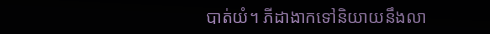បាត់យំ។ ភីដាងាកទៅនិយាយនឹងលា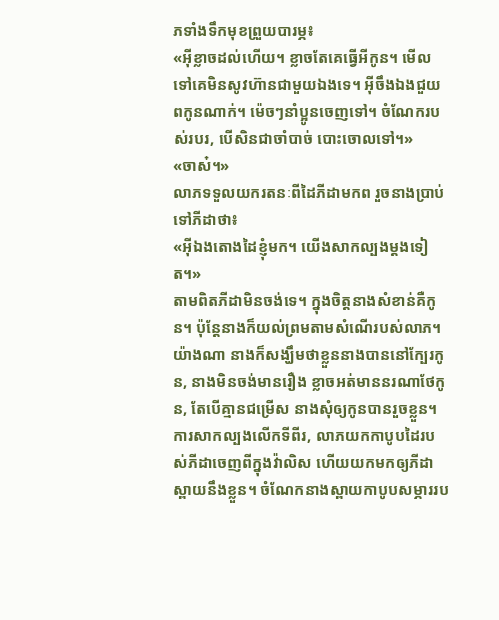ភទាំងទឹកមុខព្រួយបារម្ភ៖
«អ៊ីខ្លាចដល់ហើយ។ ខ្លាចតែគេធ្វើអីកូន។ មើលទៅគេមិនសូវហ៊ានជាមួយឯងទេ។ អ៊ីចឹងឯងជួយពកូនណាក់។ ម៉េចៗនាំប្អូនចេញទៅ។ ចំណែករបស់របរ, បើសិនជាចាំបាច់ បោះចោលទៅ។»
«ចាស៎។»
លាភទទួលយករតនៈពីដៃភីដាមកព រួចនាងប្រាប់ទៅភីដាថា៖
«អ៊ីឯងតោងដៃខ្ញុំមក។ យើងសាកល្បងម្តងទៀត។»
តាមពិតភីដាមិនចង់ទេ។ ក្នុងចិត្តនាងសំខាន់គឺកូន។ ប៉ុន្តែនាងក៏យល់ព្រមតាមសំណើរបស់លាភ។ យ៉ាងណា នាងក៏សង្ឃឹមថាខ្លួននាងបាននៅក្បែរកូន, នាងមិនចង់មានរឿង ខ្លាចអត់មាននរណាថែកូន, តែបើគ្មានជម្រើស នាងសុំឲ្យកូនបានរួចខ្លួន។
ការសាកល្បងលើកទីពីរ, លាភយកកាបូបដៃរបស់ភីដាចេញពីក្នុងវ៉ាលិស ហើយយកមកឲ្យភីដាស្ពាយនឹងខ្លួន។ ចំណែកនាងស្ពាយកាបូបសម្ភាររប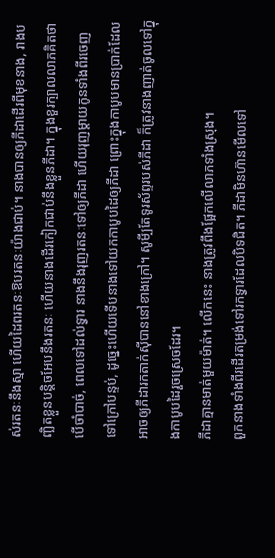ស់រតនៈនឹងស្មា ហើយដៃពរតនៈឱបរតនៈយ៉ាងជាប់។ នាងបានឲ្យភីដាដើរពីមុខនាង, រាងបញ្ឆិតខ្លួនបន្តិចអែបនឹងរតនៈ ហើយនាងដើរកៀកជាប់នឹងខ្លួនភីដា។ ក្នុងខួរក្បាលលាភគិតថា បើចាំបាច់, ពេលទៅដល់ទ្វារ នាងនឹងរុញរតនៈទៅឲ្យភីដា ហើយរុញម្តាយកូនទាំងពីរចេញទៅក្រៅបន្ទប់, ដូច្នេះហើយទើបនាងទៅយកកាបូបដៃឲ្យភីដា ព្រោះក្នុងកាបូបមានប្រាក់ដែលអាចឲ្យភីដារកតាក់ស៊ីបាននៅខាងក្រៅ។ សូមី្បតែទូរស័ព្ទរបស់ភីដា ក៏ត្រូវនាងញាត់ចូលទៅក្នុងកាបូបដៃរួចស្រេចដែរ។
ភីដាគ្មានមាត់មួយម៉ាត់។ លើកនេះ នាងត្រូវពឹងផ្អែកលើលាភទាំងស្រុង។
ពួកនាងទាំងពីរដើរតម្រង់ទៅរកទ្វារដែលបិទជិត។ ភីដាមិនហ៊ានមើលទៅ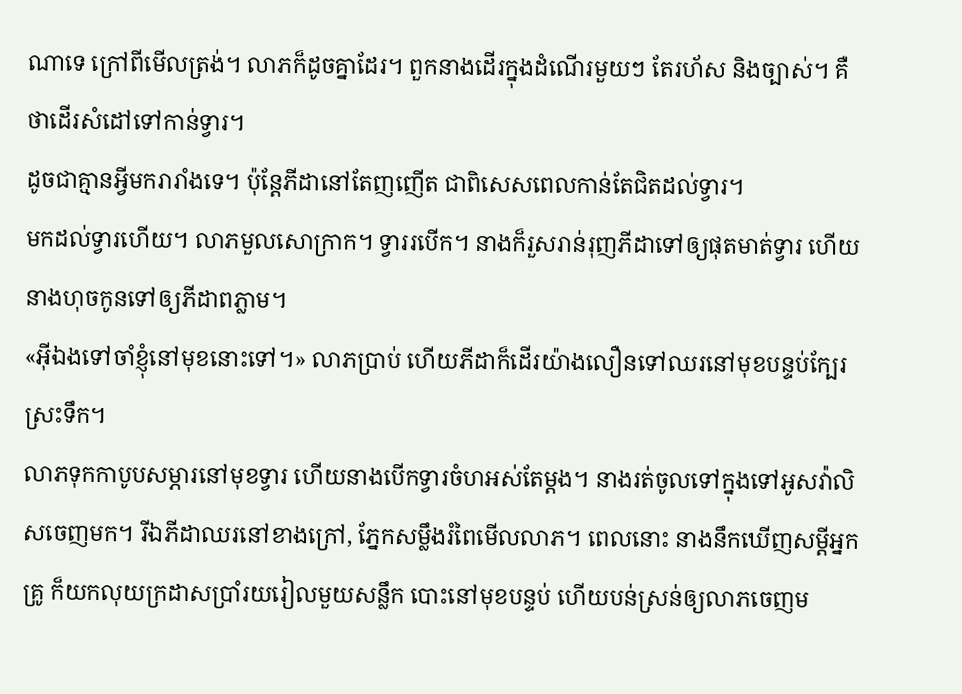ណាទេ ក្រៅពីមើលត្រង់។ លាភក៏ដូចគ្នាដែរ។ ពួកនាងដើរក្នុងដំណើរមួយៗ តែរហ័ស និងច្បាស់។ គឺថាដើរសំដៅទៅកាន់ទ្វារ។
ដូចជាគ្មានអ្វីមករារាំងទេ។ ប៉ុន្តែភីដានៅតែញញើត ជាពិសេសពេលកាន់តែជិតដល់ទ្វារ។
មកដល់ទ្វារហើយ។ លាភមួលសោក្រាក។ ទ្វាររបើក។ នាងក៏រួសរាន់រុញភីដាទៅឲ្យផុតមាត់ទ្វារ ហើយនាងហុចកូនទៅឲ្យភីដាពភ្លាម។
«អ៊ីឯងទៅចាំខ្ញុំនៅមុខនោះទៅ។» លាភប្រាប់ ហើយភីដាក៏ដើរយ៉ាងលឿនទៅឈរនៅមុខបន្ទប់ក្បែរស្រះទឹក។
លាភទុកកាបូបសម្ភារនៅមុខទ្វារ ហើយនាងបើកទ្វារចំហអស់តែម្តង។ នាងរត់ចូលទៅក្នុងទៅអូសវ៉ាលិសចេញមក។ រីឯភីដាឈរនៅខាងក្រៅ, ភ្នែកសម្លឹងរំពៃមើលលាភ។ ពេលនោះ នាងនឹកឃើញសម្តីអ្នកគ្រូ ក៏យកលុយក្រដាសប្រាំរយរៀលមួយសន្លឹក បោះនៅមុខបន្ទប់ ហើយបន់ស្រន់ឲ្យលាភចេញម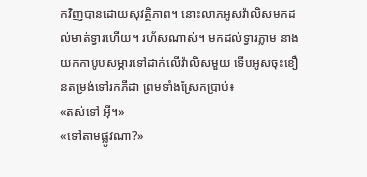កវិញបានដោយសុវត្ថិភាព។ នោះលាភអូសវ៉ាលិសមកដល់មាត់ទ្វារហើយ។ រហ័សណាស់។ មកដល់ទ្វារភ្លាម នាងយកកាបូបសម្ភារទៅដាក់លើវ៉ាលិសមួយ ទើបអូសចុះខឿនតម្រង់ទៅរកភីដា ព្រមទាំងស្រែកប្រាប់៖
«តស់ទៅ អ៊ី។»
«ទៅតាមផ្លូវណា?»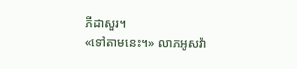ភីដាសួរ។
«ទៅតាមនេះ។» លាភអូសវ៉ា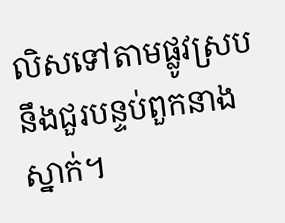លិសទៅតាមផ្លូវស្របនឹងជួរបន្ទប់ពួកនាងស្នាក់។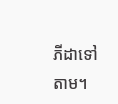ភីដាទៅតាម។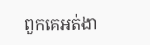ពួកគេអត់ងា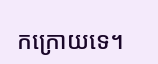កក្រោយទេ។